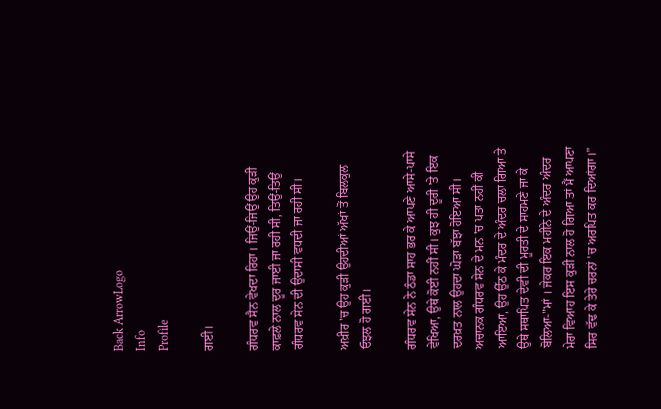Back ArrowLogo
Info
Profile

ਗਈ।

ਗੰਧਰਵ ਸੈਨ ਵੇਖਦਾ ਰਿਹਾ। ਜਿਉਂ-ਜਿਉਂ ਉਹ ਕੁੜੀ ਕਾਫ਼ਲੇ ਨਾਲ ਦੂਰ ਜਾਈ ਜਾ ਰਹੀ ਸੀ, ਤਿਉਂ-ਤਿਉਂ ਗੰਧਰਵ ਸੇਨ ਦੀ ਉਦਾਸੀ ਵਧਦੀ ਜਾ ਰਹੀ ਸੀ।

ਅਖ਼ੀਰ 'ਚ ਉਹ ਕੁੜੀ ਉਹਦੀਆਂ ਅੱਖਾਂ ਤੋਂ ਬਿਲਕੁਲ ਓਝਲ ਹੋ ਗਈ।

ਗੰਧਰਵ ਸੇਨ ਨੇ ਠੰਡਾ ਸਾਹ ਭਰ ਕੇ ਆਪਣੇ ਆਸੇ-ਪਾਸੇ ਵੇਖਿਆ, ਉਥੇ ਕੋਈ ਨਹੀਂ ਸੀ। ਕੁਝ ਹੀ ਦੂਰੀ 'ਤੇ ਇਕ ਦਰਖ਼ਤ ਨਾਲ ਉਹਦਾ ਘੋੜਾ ਬੱਝਾ ਹੋਇਆ ਸੀ। ਅਚਾਨਕ ਗੰਧਰਵ ਸੇਨ ਦੇ ਮਨ 'ਚ ਪਤਾ ਨਹੀਂ ਕੀ ਆਇਆ, ਉਹ ਉੱਠ ਕੇ ਮੰਦਰ ਦੇ ਅੰਦਰ ਚਲਾ ਗਿਆ ਤੇ ਉਥੇ ਸਥਾਪਿਤ ਦੇਵੀ ਦੀ ਮੂਰਤੀ ਦੇ ਸਾਹਮਣੇ ਜਾ ਕੇ ਬੋਲਿਆ-"ਮਾਂ । ਜੇਕਰ ਇਕ ਮਹੀਨੇ ਦੇ ਅੰਦਰ ਅੰਦਰ ਮੇਰਾ ਵਿਆਹ ਇਸ ਕੁੜੀ ਨਾਲ ਹੋ ਗਿਆ ਤਾਂ ਮੈਂ ਆਪਣਾ ਸਿਰ ਵੱਢ ਕੇ ਤੇਰੇ ਚਰਨਾਂ 'ਚ ਅਰਪਿਤ ਕਰ ਦਿਆਂਗਾ।”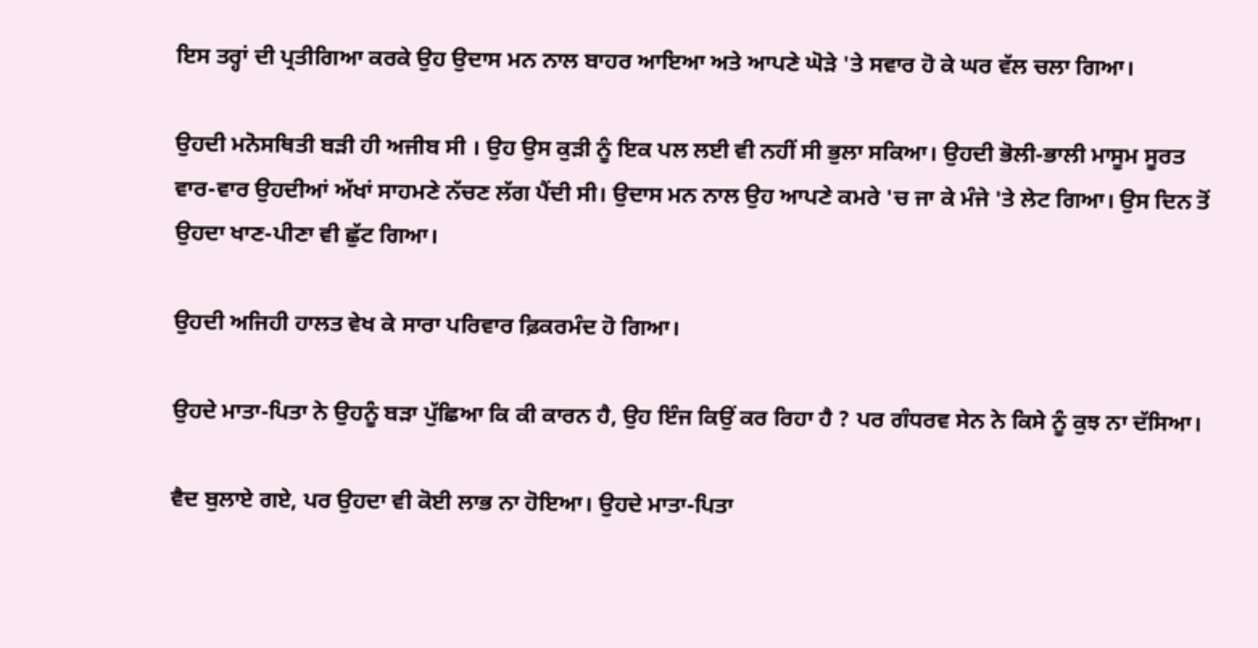ਇਸ ਤਰ੍ਹਾਂ ਦੀ ਪ੍ਰਤੀਗਿਆ ਕਰਕੇ ਉਹ ਉਦਾਸ ਮਨ ਨਾਲ ਬਾਹਰ ਆਇਆ ਅਤੇ ਆਪਣੇ ਘੋੜੇ 'ਤੇ ਸਵਾਰ ਹੋ ਕੇ ਘਰ ਵੱਲ ਚਲਾ ਗਿਆ।

ਉਹਦੀ ਮਨੋਸਥਿਤੀ ਬੜੀ ਹੀ ਅਜੀਬ ਸੀ । ਉਹ ਉਸ ਕੁੜੀ ਨੂੰ ਇਕ ਪਲ ਲਈ ਵੀ ਨਹੀਂ ਸੀ ਭੁਲਾ ਸਕਿਆ। ਉਹਦੀ ਭੋਲੀ-ਭਾਲੀ ਮਾਸੂਮ ਸੂਰਤ ਵਾਰ-ਵਾਰ ਉਹਦੀਆਂ ਅੱਖਾਂ ਸਾਹਮਣੇ ਨੱਚਣ ਲੱਗ ਪੈਂਦੀ ਸੀ। ਉਦਾਸ ਮਨ ਨਾਲ ਉਹ ਆਪਣੇ ਕਮਰੇ 'ਚ ਜਾ ਕੇ ਮੰਜੇ 'ਤੇ ਲੇਟ ਗਿਆ। ਉਸ ਦਿਨ ਤੋਂ ਉਹਦਾ ਖਾਣ-ਪੀਣਾ ਵੀ ਛੁੱਟ ਗਿਆ।

ਉਹਦੀ ਅਜਿਹੀ ਹਾਲਤ ਵੇਖ ਕੇ ਸਾਰਾ ਪਰਿਵਾਰ ਫ਼ਿਕਰਮੰਦ ਹੋ ਗਿਆ।

ਉਹਦੇ ਮਾਤਾ-ਪਿਤਾ ਨੇ ਉਹਨੂੰ ਬੜਾ ਪੁੱਛਿਆ ਕਿ ਕੀ ਕਾਰਨ ਹੈ, ਉਹ ਇੰਜ ਕਿਉਂ ਕਰ ਰਿਹਾ ਹੈ ? ਪਰ ਗੰਧਰਵ ਸੇਨ ਨੇ ਕਿਸੇ ਨੂੰ ਕੁਝ ਨਾ ਦੱਸਿਆ।

ਵੈਦ ਬੁਲਾਏ ਗਏ, ਪਰ ਉਹਦਾ ਵੀ ਕੋਈ ਲਾਭ ਨਾ ਹੋਇਆ। ਉਹਦੇ ਮਾਤਾ-ਪਿਤਾ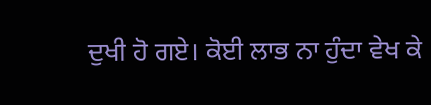ਦੁਖੀ ਹੋ ਗਏ। ਕੋਈ ਲਾਭ ਨਾ ਹੁੰਦਾ ਵੇਖ ਕੇ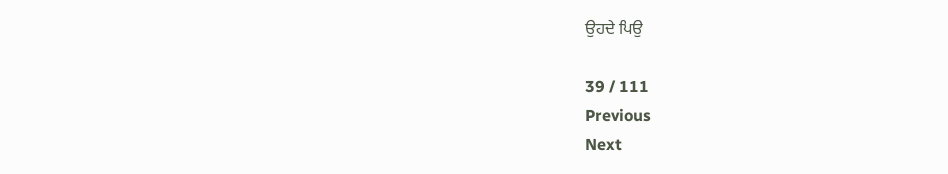ਉਹਦੇ ਪਿਉ

39 / 111
Previous
Next